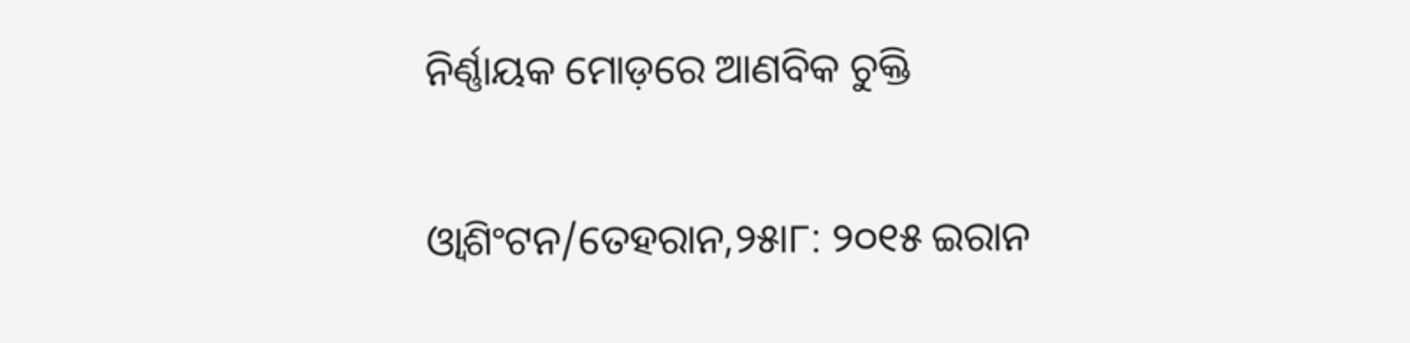ନିର୍ଣ୍ଣାୟକ ମୋଡ଼ରେ ଆଣବିକ ଚୁକ୍ତି

ଓ୍ବାଶିଂଟନ/ତେହରାନ,୨୫ା୮: ୨୦୧୫ ଇରାନ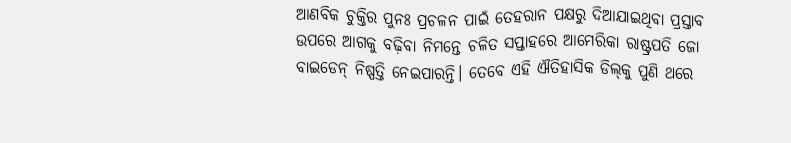ଆଣବିକ ଚୁକ୍ତିର ପୁନଃ ପ୍ରଚଳନ ପାଇଁ ତେହରାନ ପକ୍ଷରୁ ଦିଆଯାଇଥିବା ପ୍ରସ୍ତାବ ଉପରେ ଆଗକୁ ବଢ଼ିବା ନିମନ୍ତେ ଚଳିତ ସପ୍ତାହରେ ଆମେରିକା ରାଷ୍ଟ୍ରପତି ଜୋ ବାଇଡେନ୍‌ ନିଷ୍ପତ୍ତି ନେଇପାରନ୍ତି। ତେବେ ଏହି ଐତିହାସିକ ଡିଲ୍‌କୁ ପୁଣି ଥରେ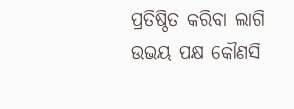ପ୍ରତିଷ୍ଠିତ କରିବା ଲାଗି ଉଭୟ ପକ୍ଷ କୌଣସି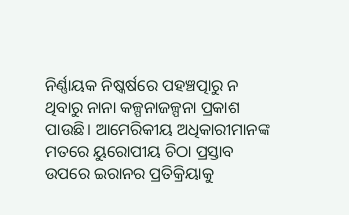ନିର୍ଣ୍ଣାୟକ ନିଷ୍କର୍ଷରେ ପହଞ୍ଚତ୍ପାରୁ ନ ଥିବାରୁ ନାନା କଳ୍ପନାଜଳ୍ପନା ପ୍ରକାଶ ପାଉଛି। ଆମେରିକୀୟ ଅଧିକାରୀମାନଙ୍କ ମତରେ ୟୁରୋପୀୟ ଚିଠା ପ୍ରସ୍ତାବ ଉପରେ ଇରାନର ପ୍ରତିକ୍ରିୟାକୁ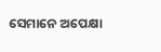ସେମାନେ ଅପେକ୍ଷା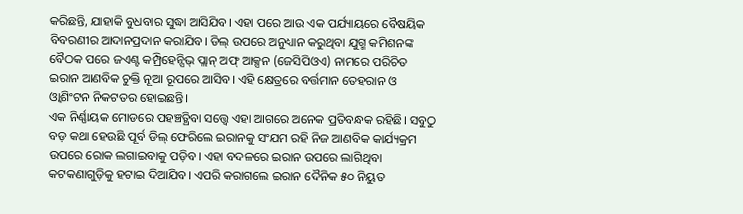କରିଛନ୍ତି, ଯାହାକି ବୁଧବାର ସୁଦ୍ଧା ଆସିଯିବ। ଏହା ପରେ ଆଉ ଏକ ପର୍ଯ୍ୟାୟରେ ବୈଷୟିକ ବିବରଣୀର ଆଦାନପ୍ରଦାନ କରାଯିବ। ଡିଲ୍‌ ଉପରେ ଅନୁଧ୍ୟାନ କରୁଥିବା ଯୁଗ୍ମ କମିଶନଙ୍କ ବୈଠକ ପରେ ଜଏଣ୍ଟ କମ୍ପ୍ରିହେନ୍ସିଭ୍‌ ପ୍ଲାନ୍‌ ଅଫ୍‌ ଆକ୍ସନ (ଜେସିପିଓଏ) ନାମରେ ପରିଚିତ ଇରାନ ଆଣବିକ ଚୁକ୍ତି ନୂଆ ରୂପରେ ଆସିବ। ଏହି କ୍ଷେତ୍ରରେ ବର୍ତ୍ତମାନ ତେହରାନ ଓ ଓ୍ବାଶିଂଟନ ନିକଟତର ହୋଇଛନ୍ତି।
ଏକ ନିର୍ଣ୍ଣାୟକ ମୋଡରେ ପହଞ୍ଚତ୍ଥିବା ସତ୍ତ୍ୱେ ଏହା ଆଗରେ ଅନେକ ପ୍ରତିବନ୍ଧକ ରହିଛି। ସବୁଠୁ ବଡ଼ କଥା ହେଉଛି ପୂର୍ବ ଡିଲ୍‌ ଫେରିଲେ ଇରାନକୁ ସଂଯମ ରହି ନିଜ ଆଣବିକ କାର୍ଯ୍ୟକ୍ରମ ଉପରେ ରୋକ ଲଗାଇବାକୁ ପଡ଼ିବ। ଏହା ବଦଳରେ ଇରାନ ଉପରେ ଲାଗିଥିବା କଟକଣାଗୁଡ଼ିକୁ ହଟାଇ ଦିଆଯିବ। ଏପରି କରାଗଲେ ଇରାନ ଦୈନିକ ୫୦ ନିୟୁତ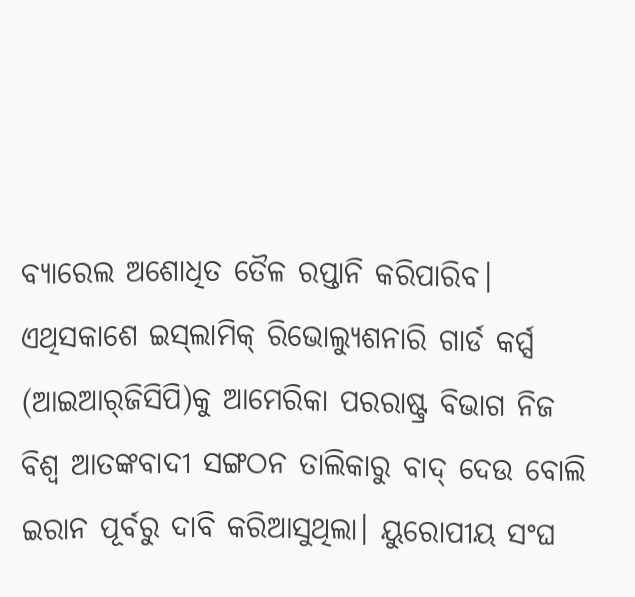ବ୍ୟାରେଲ ଅଶୋଧିତ ତୈଳ ରପ୍ତାନି କରିପାରିବ। ଏଥିସକାଶେ ଇସ୍‌ଲାମିକ୍‌ ରିଭୋଲ୍ୟୁଶନାରି ଗାର୍ଡ କର୍ପ୍ସ (ଆଇଆର୍‌ଜିସିପି)କୁ ଆମେରିକା ପରରାଷ୍ଟ୍ର ବିଭାଗ ନିଜ ବିଶ୍ୱ ଆତଙ୍କବାଦୀ ସଙ୍ଗଠନ ତାଲିକାରୁ ବାଦ୍‌ ଦେଉ ବୋଲି ଇରାନ ପୂର୍ବରୁ ଦାବି କରିଆସୁଥିଲା। ୟୁରୋପୀୟ ସଂଘ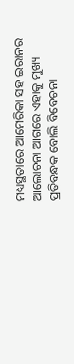ମଧ୍ୟସ୍ଥତାରେ ଆମେରିକା ସହ ଇରାନର ଆଲୋଚନା ଆଗରେ ଏହାକୁ ମୁଖ୍ୟ ପ୍ରତିବନ୍ଧକ ବୋଲି ବିବେଚନା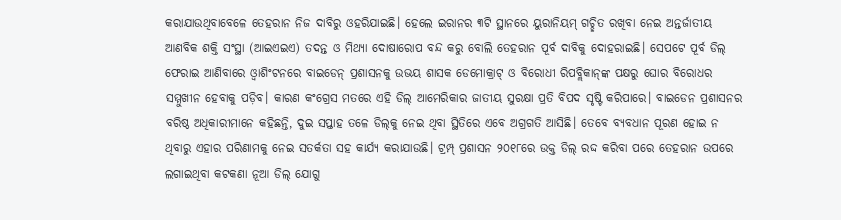କରାଯାଉଥିବାବେଳେ ତେହରାନ ନିଜ ଦାବିରୁ ଓହରିଯାଇଛି। ହେଲେ ଇରାନର ୩ଟି ସ୍ଥାନରେ ୟୁରାନିୟମ୍‌ ଗଚ୍ଛିତ ରଖିବା ନେଇ ଅନ୍ତର୍ଜାତୀୟ ଆଣବିକ ଶକ୍ତି ସଂସ୍ଥା (ଆଇଏଇଏ) ତଦନ୍ତ ଓ ମିଥ୍ୟା ଦୋଷାରୋପ ବନ୍ଦ କରୁ ବୋଲି ତେହରାନ ପୂର୍ବ ଦାବିକୁ ଦୋହରାଇଛି। ସେପଟେ ପୂର୍ବ ଡିଲ୍‌ ଫେରାଇ ଆଣିବାରେ ଓ୍ବାଶିଂଟନରେ ବାଇଡେନ୍‌ ପ୍ରଶାସନକୁ ଉଭୟ ଶାସକ ଡେମୋକ୍ରାଟ୍‌ ଓ ବିରୋଧୀ ରିପବ୍ଲିକାନ୍‌ଙ୍କ ପକ୍ଷରୁ ଘୋର ବିରୋଧର ସମ୍ମୁଖୀନ ହେବାକୁ ପଡ଼ିବ। କାରଣ କଂଗ୍ରେସ ମତରେ ଏହି ଡିଲ୍‌ ଆମେରିକାର ଜାତୀୟ ସୁରକ୍ଷା ପ୍ରତି ବିପଦ ସୃଷ୍ଟି କରିପାରେ। ବାଇଡେନ ପ୍ରଶାସନର ବରିଷ୍ଠ ଅଧିକାରୀମାନେ କହିଛନ୍ତି, ଦୁଇ ସପ୍ତାହ ତଳେ ଡିଲ୍‌କୁ ନେଇ ଥିବା ସ୍ଥିତିରେ ଏବେ ଅଗ୍ରଗତି ଆସିଛି। ତେବେ ବ୍ୟବଧାନ ପୂରଣ ହୋଇ ନ ଥିବାରୁ ଏହାର ପରିଣାମକୁ ନେଇ ସତର୍କତା ସହ କାର୍ଯ୍ୟ କରାଯାଉଛି। ଟ୍ରମ୍ପ୍‌ ପ୍ରଶାସନ ୨୦୧୮ରେ ଉକ୍ତ ଡିଲ୍‌ ରଦ୍ଦ କରିବା ପରେ ତେହରାନ ଉପରେ ଲଗାଇଥିବା କଟକଣା ନୂଆ ଡିଲ୍‌ ଯୋଗୁ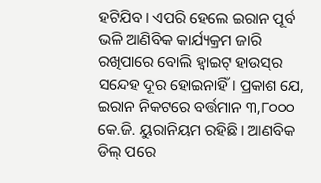ହଟିଯିବ। ଏପରି ହେଲେ ଇରାନ ପୂର୍ବ ଭଳି ଆଣିବିକ କାର୍ଯ୍ୟକ୍ରମ ଜାରି ରଖିପାରେ ବୋଲି ହ୍ବାଇଟ୍‌ ହାଉସ୍‌ର ସନ୍ଦେହ ଦୂର ହୋଇନାହିଁ। ପ୍ରକାଶ ଯେ, ଇରାନ ନିକଟରେ ବର୍ତ୍ତମାନ ୩,୮୦୦୦ କେ.ଜି. ୟୁରାନିୟମ ରହିଛି। ଆଣବିକ ଡିଲ୍‌ ପରେ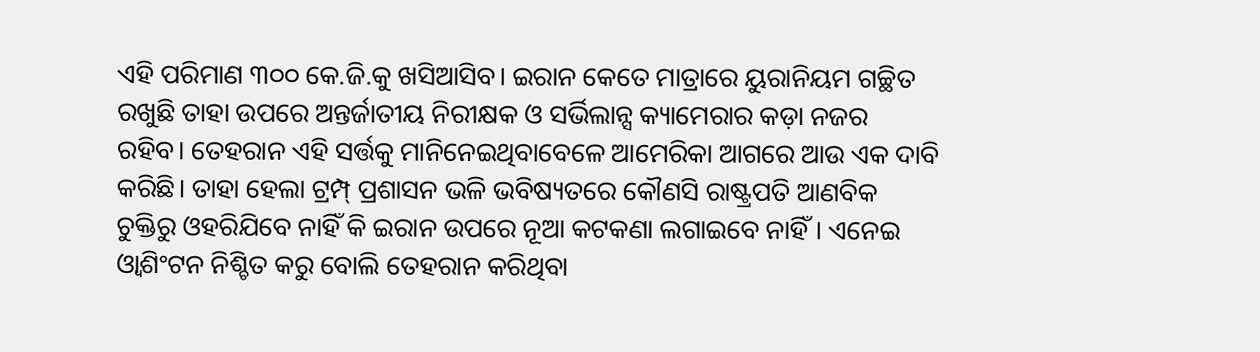ଏହି ପରିମାଣ ୩୦୦ କେ.ଜି.କୁ ଖସିଆସିବ। ଇରାନ କେତେ ମାତ୍ରାରେ ୟୁରାନିୟମ ଗଚ୍ଛିତ ରଖୁଛି ତାହା ଉପରେ ଅନ୍ତର୍ଜାତୀୟ ନିରୀକ୍ଷକ ଓ ସର୍ଭିଲାନ୍ସ କ୍ୟାମେରାର କଡ଼ା ନଜର ରହିବ। ତେହରାନ ଏହି ସର୍ତ୍ତକୁ ମାନିନେଇଥିବାବେଳେ ଆମେରିକା ଆଗରେ ଆଉ ଏକ ଦାବି କରିଛି। ତାହା ହେଲା ଟ୍ରମ୍ପ୍‌ ପ୍ରଶାସନ ଭଳି ଭବିଷ୍ୟତରେ କୌଣସି ରାଷ୍ଟ୍ରପତି ଆଣବିକ ଚୁକ୍ତିରୁ ଓହରିଯିବେ ନାହିଁ କି ଇରାନ ଉପରେ ନୂଆ କଟକଣା ଲଗାଇବେ ନାହିଁ। ଏନେଇ ଓ୍ବାଶିଂଟନ ନିଶ୍ଚିତ କରୁ ବୋଲି ତେହରାନ କରିଥିବା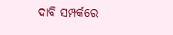ଦାବି ସମ୍ପର୍କରେ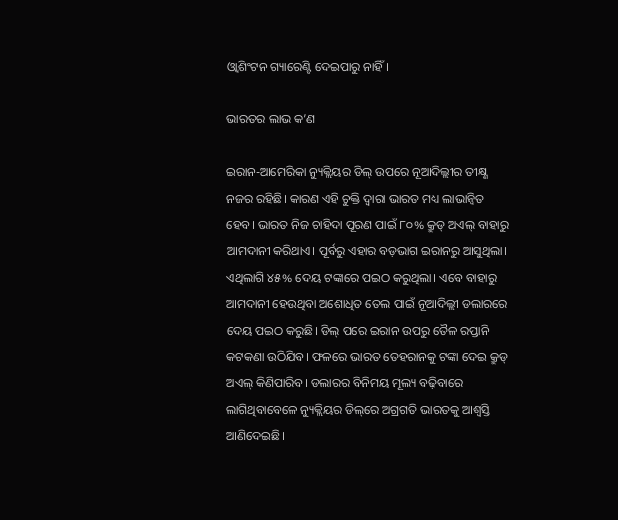ଓ୍ବାଶିଂଟନ ଗ୍ୟାରେଣ୍ଟି ଦେଇପାରୁ ନାହିଁ।

ଭାରତର ଲାଭ କ’ଣ

ଇରାନ-ଆମେରିକା ନ୍ୟୁକ୍ଲିୟର ଡିଲ୍‌ ଉପରେ ନୂଆଦିଲ୍ଲୀର ତୀକ୍ଷ୍ଣ ନଜର ରହିଛି। କାରଣ ଏହି ଚୁକ୍ତି ଦ୍ୱାରା ଭାରତ ମଧ୍ୟ ଲାଭାନ୍ବିତ ହେବ। ଭାରତ ନିଜ ଚାହିଦା ପୂରଣ ପାଇଁ ୮୦% କ୍ରୁଡ୍‌ ଅଏଲ୍‌ ବାହାରୁ ଆମଦାନୀ କରିଥାଏ। ପୂର୍ବରୁ ଏହାର ବଡ଼ଭାଗ ଇରାନରୁ ଆସୁଥିଲା। ଏଥିଲାଗି ୪୫% ଦେୟ ଟଙ୍କାରେ ପଇଠ କରୁଥିଲା। ଏବେ ବାହାରୁ ଆମଦାନୀ ହେଉଥିବା ଅଶୋଧିତ ତେଲ ପାଇଁ ନୂଆଦିଲ୍ଲୀ ଡଲାରରେ ଦେୟ ପଇଠ କରୁଛି। ଡିଲ୍‌ ପରେ ଇରାନ ଉପରୁ ତୈଳ ରପ୍ତାନି କଟକଣା ଉଠିଯିବ। ଫଳରେ ଭାରତ ତେହରାନକୁ ଟଙ୍କା ଦେଇ କ୍ରୁଡ୍‌ ଅଏଲ୍‌ କିଣିପାରିବ। ଡଲାରର ବିନିମୟ ମୂଲ୍ୟ ବଢ଼ିବାରେ ଲାଗିଥିବାବେଳେ ନ୍ୟୁକ୍ଲିୟର ଡିଲ୍‌ରେ ଅଗ୍ରଗତି ଭାରତକୁ ଆଶ୍ୱସ୍ତି ଆଣିଦେଇଛି।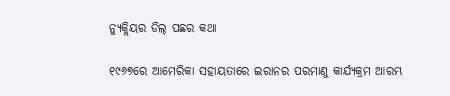ନ୍ୟୁକ୍ଲିୟର ଡିଲ୍‌ ପଛର କଥା

୧୯୬୭ରେ ଆମେରିକା ସହାୟତାରେ ଇରାନର ପରମାଣୁ କାର୍ଯ୍ୟକ୍ରମ ଆରମ୍ଭ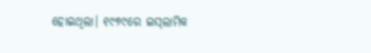ହୋଇଥିଲା। ୧୯୭୯ରେ ଇସ୍‌ଲାମିକ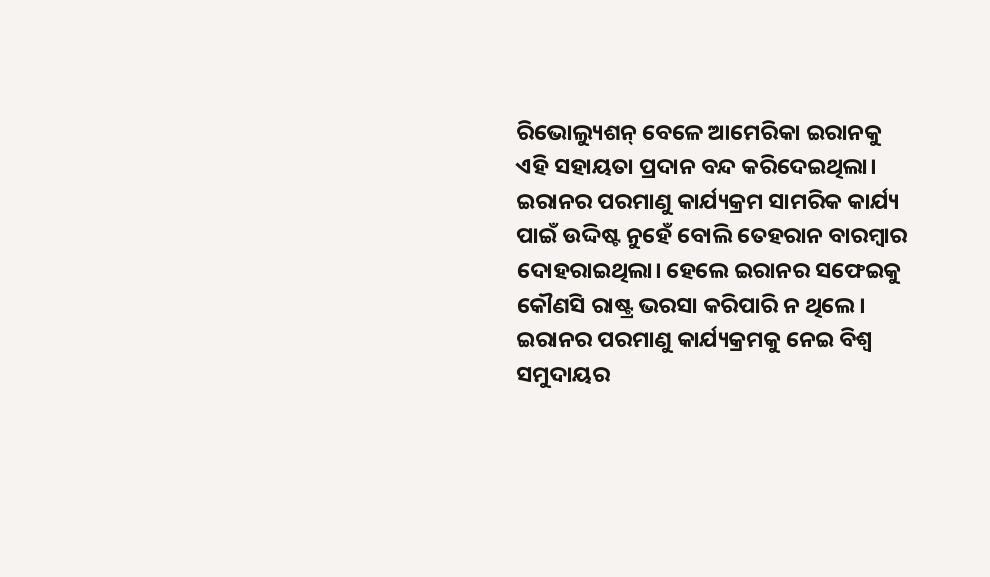ରିଭୋଲ୍ୟୁଶନ୍‌ ବେଳେ ଆମେରିକା ଇରାନକୁ ଏହି ସହାୟତା ପ୍ରଦାନ ବନ୍ଦ କରିଦେଇଥିଲା। ଇରାନର ପରମାଣୁ କାର୍ଯ୍ୟକ୍ରମ ସାମରିକ କାର୍ଯ୍ୟ ପାଇଁ ଉଦ୍ଦିଷ୍ଟ ନୁହେଁ ବୋଲି ତେହରାନ ବାରମ୍ବାର ଦୋହରାଇଥିଲା। ହେଲେ ଇରାନର ସଫେଇକୁ କୌଣସି ରାଷ୍ଟ୍ର ଭରସା କରିପାରି ନ ଥିଲେ। ଇରାନର ପରମାଣୁ କାର୍ଯ୍ୟକ୍ରମକୁ ନେଇ ବିଶ୍ୱ ସମୁଦାୟର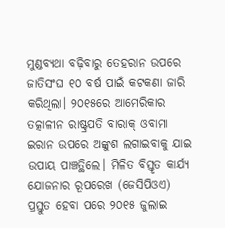ମୁଣ୍ଡବ୍ୟଥା ବଢ଼ିବାରୁ ତେହରାନ ଉପରେ ଜାତିସଂଘ ୧୦ ବର୍ଷ ପାଇଁ କଟକଣା ଜାରି କରିଥିଲା। ୨୦୧୫ରେ ଆମେରିକାର ତତ୍କାଳୀନ ରାଷ୍ଟ୍ରପତି ବାରାକ୍‌ ଓବାମା ଇରାନ ଉପରେ ଅଙ୍କୁଶ ଲଗାଇବାକୁ ଯାଇ ଉପାୟ ପାଞ୍ଚତ୍ଥିଲେ। ମିଳିତ ବିସ୍ତୃତ କାର୍ଯ୍ୟ ଯୋଜନାର ରୂପରେଖ (ଜେସିପିଓଏ) ପ୍ରସ୍ତୁତ ହେବା ପରେ ୨୦୧୫ ଜୁଲାଇ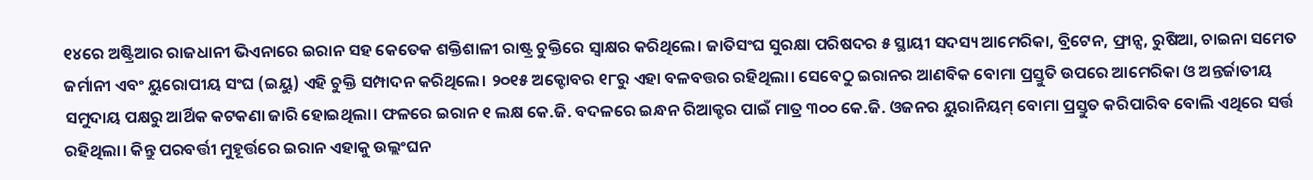୧୪ରେ ଅଷ୍ଟ୍ରିଆର ରାଜଧାନୀ ଭିଏନାରେ ଇରାନ ସହ କେତେକ ଶକ୍ତିଶାଳୀ ରାଷ୍ଟ୍ର ଚୁକ୍ତିରେ ସ୍ବାକ୍ଷର କରିଥିଲେ। ଜାତିସଂଘ ସୁରକ୍ଷା ପରିଷଦର ୫ ସ୍ଥାୟୀ ସଦସ୍ୟ ଆମେରିକା, ବ୍ରିଟେନ, ଫ୍ରାନ୍ସ, ରୁଷିଆ, ଚାଇନା ସମେତ ଜର୍ମାନୀ ଏବଂ ୟୁରୋପୀୟ ସଂଘ (ଇୟୁ) ଏହି ଚୁକ୍ତି ସମ୍ପାଦନ କରିଥିଲେ। ୨୦୧୫ ଅକ୍ଟୋବର ୧୮ରୁ ଏହା ବଳବତ୍ତର ରହିଥିଲା। ସେବେଠୁ ଇରାନର ଆଣବିକ ବୋମା ପ୍ରସ୍ତୁତି ଉପରେ ଆମେରିକା ଓ ଅନ୍ତର୍ଜାତୀୟ ସମୁଦାୟ ପକ୍ଷରୁ ଆର୍ଥିକ କଟକଣା ଜାରି ହୋଇଥିଲା। ଫଳରେ ଇରାନ ୧ ଲକ୍ଷ କେ.ଜି. ବଦଳରେ ଇନ୍ଧନ ରିଆକ୍ଟର ପାଇଁ ମାତ୍ର ୩୦୦ କେ.ଜି. ଓଜନର ୟୁରାନିୟମ୍‌ ବୋମା ପ୍ରସ୍ତୁତ କରିପାରିବ ବୋଲି ଏଥିରେ ସର୍ତ୍ତ ରହିଥିଲା। କିନ୍ତୁ ପରବର୍ତ୍ତୀ ମୁହୂର୍ତ୍ତରେ ଇରାନ ଏହାକୁ ଉଲ୍ଲଂଘନ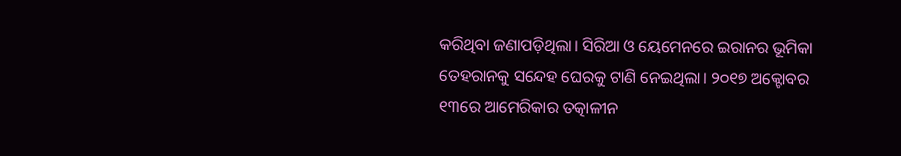କରିଥିବା ଜଣାପଡ଼ିଥିଲା। ସିରିଆ ଓ ୟେମେନରେ ଇରାନର ଭୂମିକା ତେହରାନକୁ ସନ୍ଦେହ ଘେରକୁ ଟାଣି ନେଇଥିଲା। ୨୦୧୭ ଅକ୍ଟୋବର ୧୩ରେ ଆମେରିକାର ତତ୍କାଳୀନ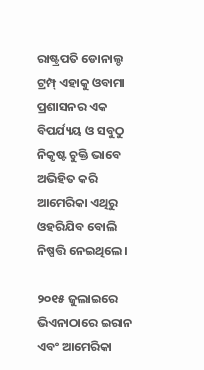ରାଷ୍ଟ୍ରପତି ଡୋନାଲ୍ଡ ଟ୍ରମ୍ପ୍‌ ଏହାକୁ ଓବାମା ପ୍ରଶାସନର ଏକ ବିପର୍ଯ୍ୟୟ ଓ ସବୁଠୁ ନିକୃଷ୍ଟ ଚୁକ୍ତି ଭାବେ ଅଭିହିତ କରି ଆମେରିକା ଏଥିରୁ ଓହରିଯିବ ବୋଲି ନିଷ୍ପତ୍ତି ନେଇଥିଲେ।

୨୦୧୫ ଜୁଲାଇରେ ଭିଏନାଠାରେ ଇରାନ ଏବଂ ଆମେରିକା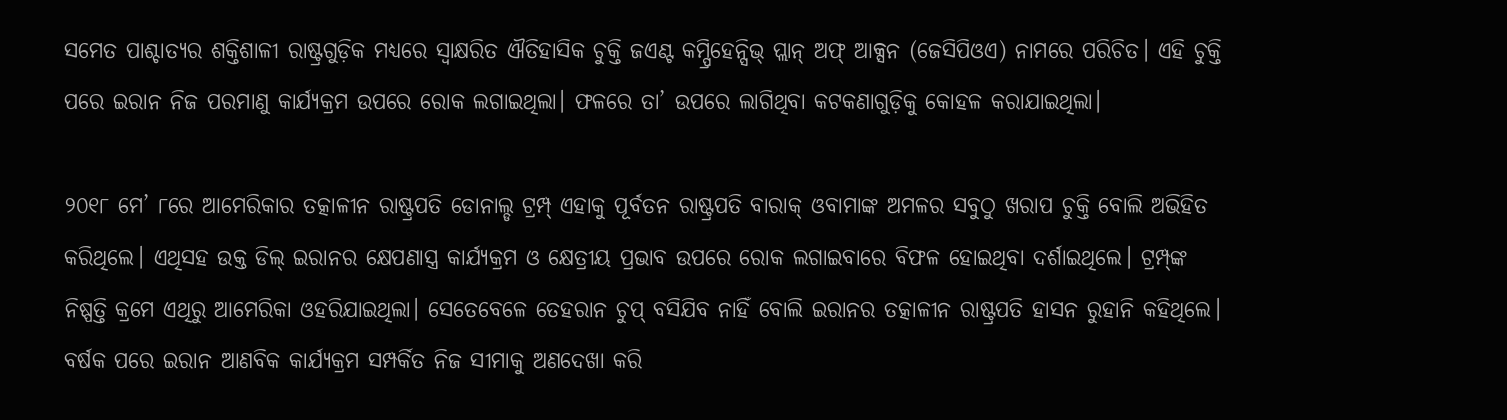ସମେତ ପାଶ୍ଚାତ୍ୟର ଶକ୍ତିଶାଳୀ ରାଷ୍ଟ୍ରଗୁଡ଼ିକ ମଧ୍ୟରେ ସ୍ବାକ୍ଷରିତ ଐତିହାସିକ ଚୁକ୍ତି ଜଏଣ୍ଟ କମ୍ପ୍ରିହେନ୍ସିଭ୍‌ ପ୍ଲାନ୍‌ ଅଫ୍‌ ଆକ୍ସନ (ଜେସିପିଓଏ) ନାମରେ ପରିଚିତ। ଏହି ଚୁକ୍ତି ପରେ ଇରାନ ନିଜ ପରମାଣୁ କାର୍ଯ୍ୟକ୍ରମ ଉପରେ ରୋକ ଲଗାଇଥିଲା। ଫଳରେ ତା’ ଉପରେ ଲାଗିଥିବା କଟକଣାଗୁଡ଼ିକୁ କୋହଳ କରାଯାଇଥିଲା।

୨୦୧୮ ମେ’ ୮ରେ ଆମେରିକାର ତତ୍କାଳୀନ ରାଷ୍ଟ୍ରପତି ଡୋନାଲ୍ଡ ଟ୍ରମ୍ପ୍‌ ଏହାକୁ ପୂର୍ବତନ ରାଷ୍ଟ୍ରପତି ବାରାକ୍‌ ଓବାମାଙ୍କ ଅମଳର ସବୁଠୁ ଖରାପ ଚୁକ୍ତି ବୋଲି ଅଭିହିତ କରିଥିଲେ। ଏଥିସହ ଉକ୍ତ ଡିଲ୍‌ ଇରାନର କ୍ଷେପଣାସ୍ତ୍ର କାର୍ଯ୍ୟକ୍ରମ ଓ କ୍ଷେତ୍ରୀୟ ପ୍ରଭାବ ଉପରେ ରୋକ ଲଗାଇବାରେ ବିଫଳ ହୋଇଥିବା ଦର୍ଶାଇଥିଲେ। ଟ୍ରମ୍ପ୍‌ଙ୍କ ନିଷ୍ପତ୍ତି କ୍ରମେ ଏଥିରୁ ଆମେରିକା ଓହରିଯାଇଥିଲା। ସେତେବେଳେ ତେହରାନ ଚୁପ୍‌ ବସିଯିବ ନାହିଁ ବୋଲି ଇରାନର ତତ୍କାଳୀନ ରାଷ୍ଟ୍ରପତି ହାସନ ରୁହାନି କହିଥିଲେ। ବର୍ଷକ ପରେ ଇରାନ ଆଣବିକ କାର୍ଯ୍ୟକ୍ରମ ସମ୍ପର୍କିତ ନିଜ ସୀମାକୁ ଅଣଦେଖା କରି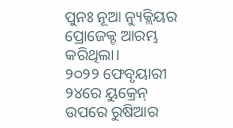ପୁନଃ ନୂଆ ନ୍ୟୁକ୍ଲିୟର ପ୍ରୋଜେକ୍ଟ ଆରମ୍ଭ କରିଥିଲା।
୨୦୨୨ ଫେବୃୟାରୀ ୨୪ରେ ୟୁକ୍ରେନ୍‌ ଉପରେ ରୁଷିଆର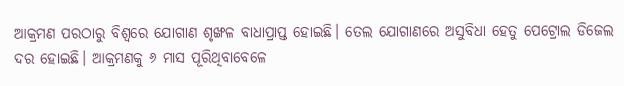ଆକ୍ରମଣ ପରଠାରୁ ବିଶ୍ୱରେ ଯୋଗାଣ ଶୃଙ୍ଖଳ ବାଧାପ୍ରାପ୍ତ ହୋଇଛି। ତେଲ ଯୋଗାଣରେ ଅସୁବିଧା ହେତୁ ପେଟ୍ରୋଲ ଡିଜେଲ ଦର ହୋଇଛି। ଆକ୍ରମଣକୁ ୬ ମାସ ପୂରିଥିବାବେଳେ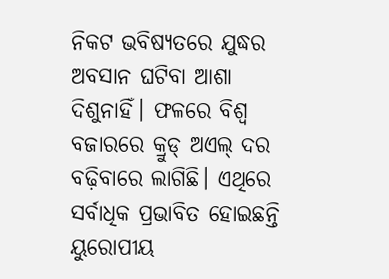ନିକଟ ଭବିଷ୍ୟତରେ ଯୁଦ୍ଧର ଅବସାନ ଘଟିବା ଆଶା ଦିଶୁନାହିଁ। ଫଳରେ ବିଶ୍ୱ ବଜାରରେ କ୍ରୁଡ୍‌ ଅଏଲ୍‌ ଦର ବଢ଼ିବାରେ ଲାଗିଛି। ଏଥିରେ ସର୍ବାଧିକ ପ୍ରଭାବିତ ହୋଇଛନ୍ତି ୟୁରୋପୀୟ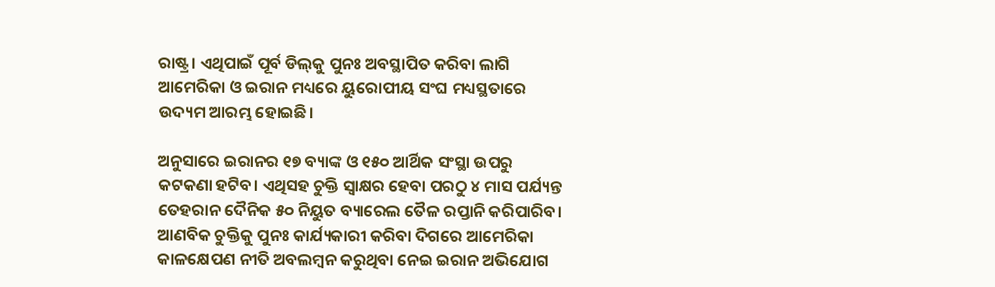ରାଷ୍ଟ୍ର। ଏଥିପାଇଁ ପୂର୍ବ ଡିଲ୍‌କୁ ପୁନଃ ଅବସ୍ଥାପିତ କରିବା ଲାଗି ଆମେରିକା ଓ ଇରାନ ମଧ୍ୟରେ ୟୁରୋପୀୟ ସଂଘ ମଧ୍ୟସ୍ଥତାରେ ଉଦ୍ୟମ ଆରମ୍ଭ ହୋଇଛି।

ଅନୁସାରେ ଇରାନର ୧୭ ବ୍ୟାଙ୍କ ଓ ୧୫୦ ଆର୍ଥିକ ସଂସ୍ଥା ଉପରୁ କଟକଣା ହଟିବ। ଏଥିସହ ଚୁକ୍ତି ସ୍ବାକ୍ଷର ହେବା ପରଠୁ ୪ ମାସ ପର୍ଯ୍ୟନ୍ତ ତେହରାନ ଦୈନିକ ୫୦ ନିୟୁତ ବ୍ୟାରେଲ ତୈଳ ରପ୍ତାନି କରିପାରିବ।
ଆଣବିକ ଚୁକ୍ତିକୁ ପୁନଃ କାର୍ଯ୍ୟକାରୀ କରିବା ଦିଗରେ ଆମେରିକା କାଳକ୍ଷେପଣ ନୀତି ଅବଲମ୍ବନ କରୁଥିବା ନେଇ ଇରାନ ଅଭିଯୋଗ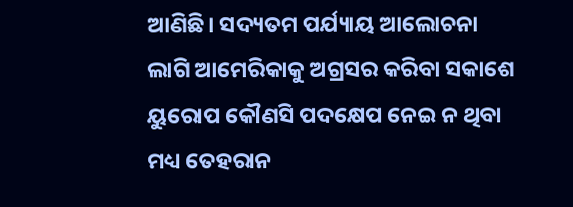ଆଣିଛି। ସଦ୍ୟତମ ପର୍ଯ୍ୟାୟ ଆଲୋଚନା ଲାଗି ଆମେରିକାକୁ ଅଗ୍ରସର କରିବା ସକାଶେ ୟୁରୋପ କୌଣସି ପଦକ୍ଷେପ ନେଇ ନ ଥିବା ମଧ୍ୟ ତେହରାନ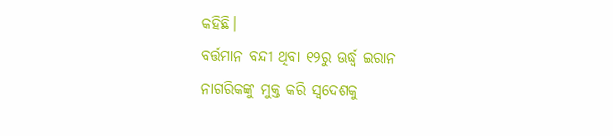କହିଛି।
ବର୍ତ୍ତମାନ ବନ୍ଦୀ ଥିବା ୧୨ରୁ ଊର୍ଦ୍ଧ୍ୱ ଇରାନ ନାଗରିକଙ୍କୁ ମୁକ୍ତ କରି ସ୍ବଦେଶକୁ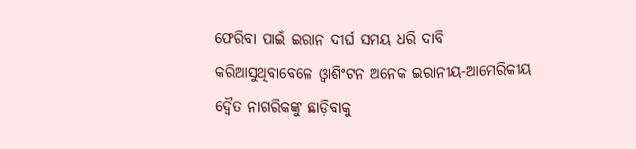ଫେରିବା ପାଇଁ ଇରାନ ଦୀର୍ଘ ସମୟ ଧରି ଦାବି କରିଆସୁଥିବାବେଳେ ଓ୍ବାଶିଂଟନ ଅନେକ ଇରାନୀୟ-ଆମେରିକୀୟ ଦ୍ୱୈତ ନାଗରିକଙ୍କୁ ଛାଡ଼ିବାକୁ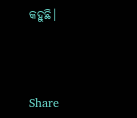କହୁଛି।



Share